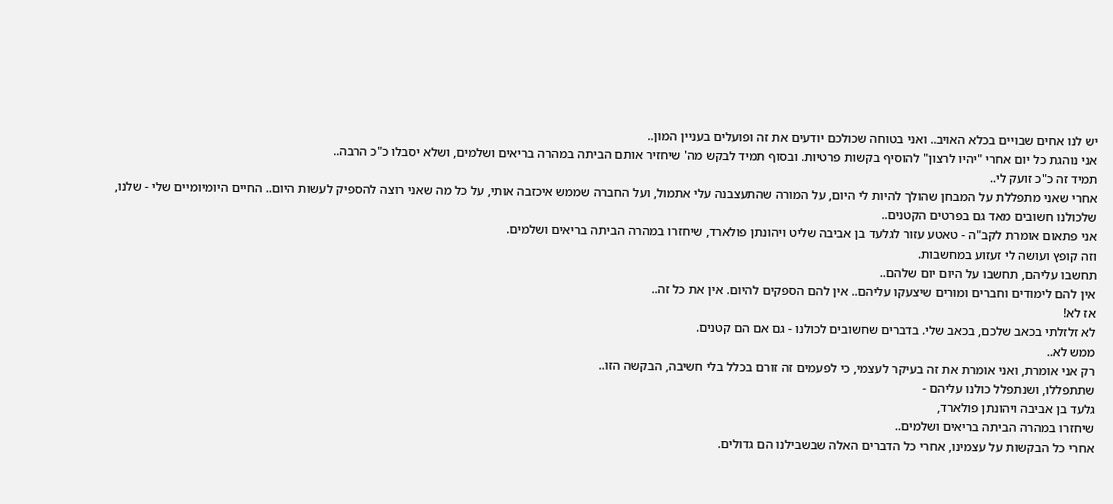יש לנו אחים שבויים בכלא האויב.. ואני בטוחה שכולכם יודעים את זה ופועלים בעניין המון..
אני נוהגת כל יום אחרי "יהיו לרצון" להוסיף בקשות פרטיות. ובסוף תמיד לבקש מה' שיחזיר אותם הביתה במהרה בריאים ושלמים, ושלא יסבלו כ"כ הרבה..
תמיד זה כ"כ זועק לי..
אחרי שאני מתפללת על המבחן שהולך להיות לי היום, על המורה שהתעצבנה עלי אתמול, ועל החברה שממש איכזבה אותי, על כל מה שאני רוצה להספיק לעשות היום.. החיים היומיומיים שלי - שלנו, שלכולנו חשובים מאד גם בפרטים הקטנים..
אני פתאום אומרת לקב"ה - טאטע עזור לגלעד בן אביבה שליט ויהונתן פולארד, שיחזרו במהרה הביתה בריאים ושלמים.
וזה קופץ ועושה לי זעזוע במחשבות.
תחשבו עליהם, תחשבו על היום יום שלהם..
אין להם לימודים וחברים ומורים שיצעקו עליהם.. אין להם הספקים להיום. אין את כל זה..
אז לא!
לא זלזלתי בכאב שלכם, בכאב שלי. בדברים שחשובים לכולנו - גם אם הם קטנים.
ממש לא..
רק אני אומרת, ואני אומרת את זה בעיקר לעצמי, כי לפעמים זה זורם בכלל בלי חשיבה, הבקשה הזו..
שתתפללו, ושנתפלל כולנו עליהם -
גלעד בן אביבה ויהונתן פולארד,
שיחזרו במהרה הביתה בריאים ושלמים..
אחרי כל הבקשות על עצמינו, אחרי כל הדברים האלה שבשבילנו הם גדולים.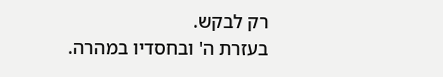רק לבקש.
בעזרת ה' ובחסדיו במהרה.